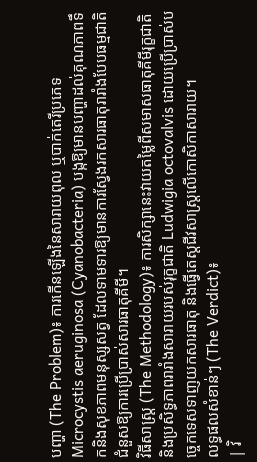បញ្ហា (The Problem)៖ ការកើនឡើងនៃសារាយពុល ឬបាក់តេរីប្រភេទ Microcystis aeruginosa (Cyanobacteria) បង្កឱ្យមានបញ្ហាដល់គុណភាពទឹកនិងសុខភាពមនុស្សសត្វ ដែលទាមទារឱ្យមានការស្វែងរកសារធាតុរារាំងបែបធម្មជាតិជំនួសឱ្យការប្រើប្រាស់សារធាតុគីមី។
វិធីសាស្ត្រ (The Methodology)៖ ការសិក្សានេះវាយតម្លៃពីសមាសធាតុគីមីរុក្ខជាតិ និងប្រសិទ្ធភាពរារាំងសារាយរបស់រុក្ខជាតិ Ludwigia octovalvis ដោយប្រើប្រាស់បច្ចេកទេសទាញយកសារធាតុ និងធ្វើតេស្តជីវសាស្ត្រលើកោសិកាសារាយ។
លទ្ធផលសំខាន់ៗ (The Verdict)៖
| វិ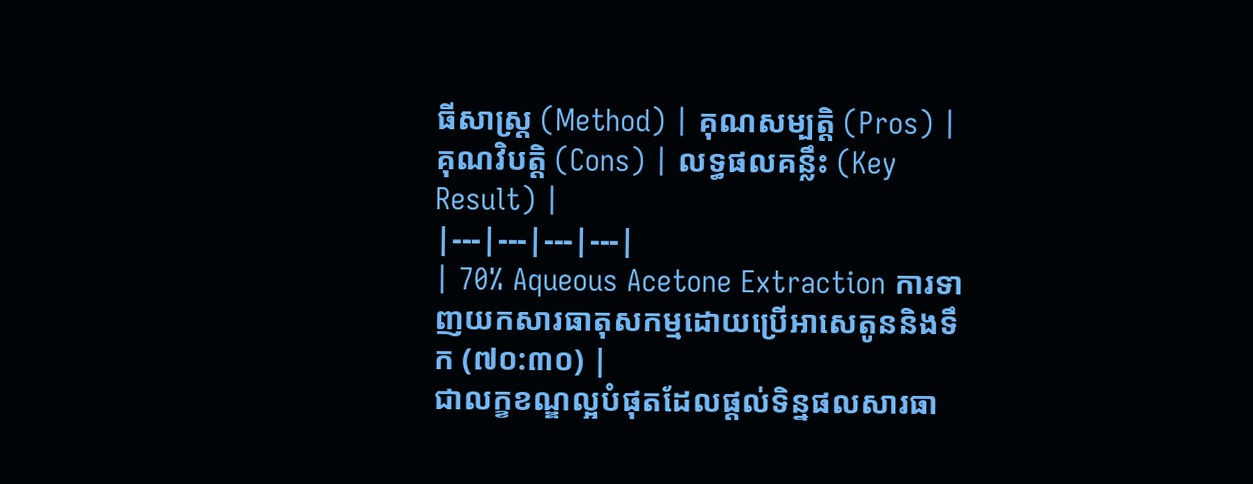ធីសាស្ត្រ (Method) | គុណសម្បត្តិ (Pros) | គុណវិបត្តិ (Cons) | លទ្ធផលគន្លឹះ (Key Result) |
|---|---|---|---|
| 70% Aqueous Acetone Extraction ការទាញយកសារធាតុសកម្មដោយប្រើអាសេតូននិងទឹក (៧០:៣០) |
ជាលក្ខខណ្ឌល្អបំផុតដែលផ្តល់ទិន្នផលសារធា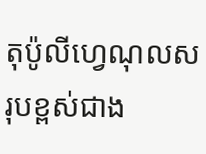តុប៉ូលីហ្វេណុលសរុបខ្ពស់ជាង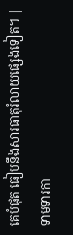គេបំផុត ធៀបនឹងសារធាតុរំលាយផ្សេងទៀត។ | ទាមទារកា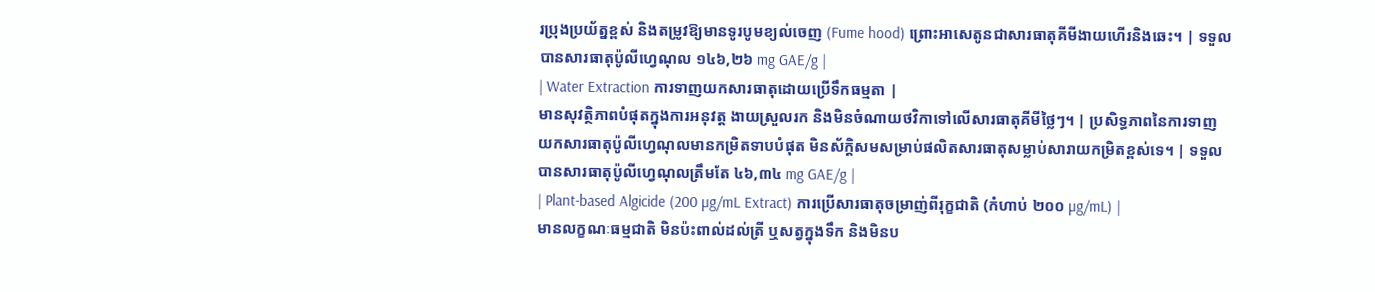រប្រុងប្រយ័ត្នខ្ពស់ និងតម្រូវឱ្យមានទូរបូមខ្យល់ចេញ (Fume hood) ព្រោះអាសេតូនជាសារធាតុគីមីងាយហើរនិងឆេះ។ | ទទួលបានសារធាតុប៉ូលីហ្វេណុល ១៤៦,២៦ mg GAE/g |
| Water Extraction ការទាញយកសារធាតុដោយប្រើទឹកធម្មតា |
មានសុវត្ថិភាពបំផុតក្នុងការអនុវត្ត ងាយស្រួលរក និងមិនចំណាយថវិកាទៅលើសារធាតុគីមីថ្លៃៗ។ | ប្រសិទ្ធភាពនៃការទាញយកសារធាតុប៉ូលីហ្វេណុលមានកម្រិតទាបបំផុត មិនស័ក្តិសមសម្រាប់ផលិតសារធាតុសម្លាប់សារាយកម្រិតខ្ពស់ទេ។ | ទទួលបានសារធាតុប៉ូលីហ្វេណុលត្រឹមតែ ៤៦,៣៤ mg GAE/g |
| Plant-based Algicide (200 µg/mL Extract) ការប្រើសារធាតុចម្រាញ់ពីរុក្ខជាតិ (កំហាប់ ២០០ µg/mL) |
មានលក្ខណៈធម្មជាតិ មិនប៉ះពាល់ដល់ត្រី ឬសត្វក្នុងទឹក និងមិនប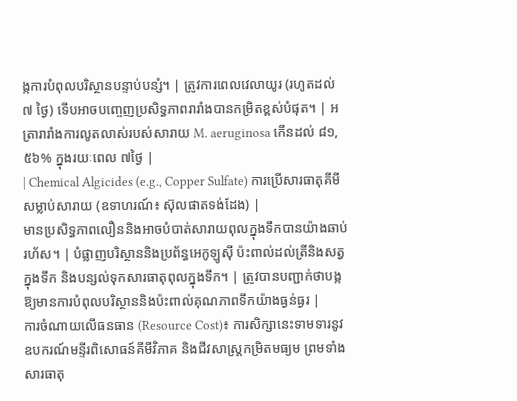ង្កការបំពុលបរិស្ថានបន្ទាប់បន្សំ។ | ត្រូវការពេលវេលាយូរ (រហូតដល់ ៧ ថ្ងៃ) ទើបអាចបញ្ចេញប្រសិទ្ធភាពរារាំងបានកម្រិតខ្ពស់បំផុត។ | អត្រារារាំងការលូតលាស់របស់សារាយ M. aeruginosa កើនដល់ ៨១,៥៦% ក្នុងរយៈពេល ៧ថ្ងៃ |
| Chemical Algicides (e.g., Copper Sulfate) ការប្រើសារធាតុគីមីសម្លាប់សារាយ (ឧទាហរណ៍៖ ស៊ុលផាតទង់ដែង) |
មានប្រសិទ្ធភាពលឿននិងអាចបំបាត់សារាយពុលក្នុងទឹកបានយ៉ាងឆាប់រហ័ស។ | បំផ្លាញបរិស្ថាននិងប្រព័ន្ធអេកូឡូស៊ី ប៉ះពាល់ដល់ត្រីនិងសត្វក្នុងទឹក និងបន្សល់ទុកសារធាតុពុលក្នុងទឹក។ | ត្រូវបានបញ្ជាក់ថាបង្កឱ្យមានការបំពុលបរិស្ថាននិងប៉ះពាល់គុណភាពទឹកយ៉ាងធ្ងន់ធ្ងរ |
ការចំណាយលើធនធាន (Resource Cost)៖ ការសិក្សានេះទាមទារនូវឧបករណ៍មន្ទីរពិសោធន៍គីមីវិភាគ និងជីវសាស្ត្រកម្រិតមធ្យម ព្រមទាំងសារធាតុ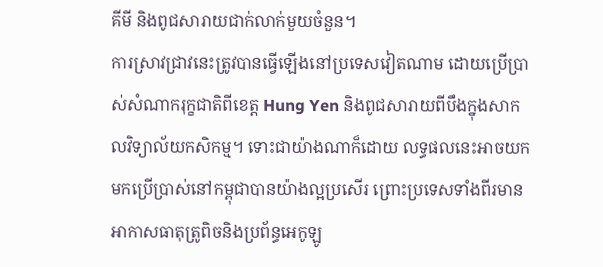គីមី និងពូជសារាយជាក់លាក់មួយចំនួន។
ការស្រាវជ្រាវនេះត្រូវបានធ្វើឡើងនៅប្រទេសវៀតណាម ដោយប្រើប្រាស់សំណាករុក្ខជាតិពីខេត្ត Hung Yen និងពូជសារាយពីបឹងក្នុងសាកលវិទ្យាល័យកសិកម្ម។ ទោះជាយ៉ាងណាក៏ដោយ លទ្ធផលនេះអាចយកមកប្រើប្រាស់នៅកម្ពុជាបានយ៉ាងល្អប្រសើរ ព្រោះប្រទេសទាំងពីរមានអាកាសធាតុត្រូពិចនិងប្រព័ន្ធអេកូឡូ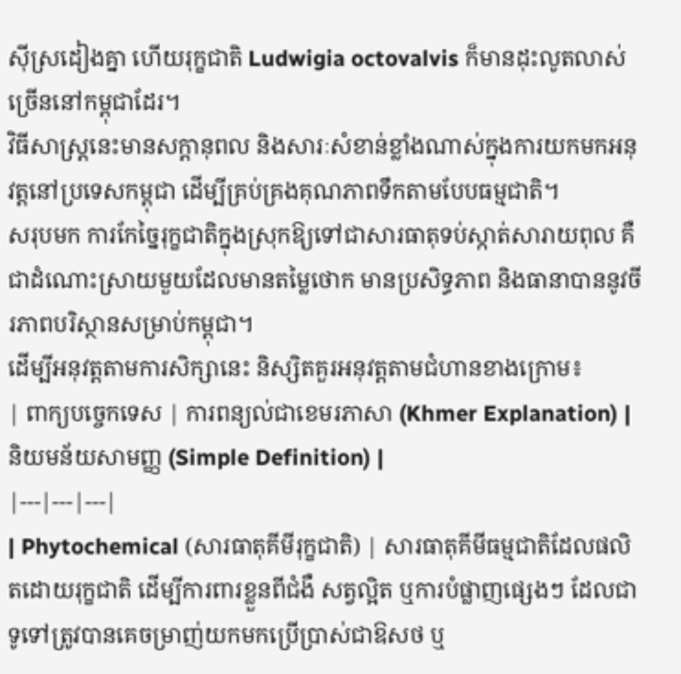ស៊ីស្រដៀងគ្នា ហើយរុក្ខជាតិ Ludwigia octovalvis ក៏មានដុះលូតលាស់ច្រើននៅកម្ពុជាដែរ។
វិធីសាស្ត្រនេះមានសក្ដានុពល និងសារៈសំខាន់ខ្លាំងណាស់ក្នុងការយកមកអនុវត្តនៅប្រទេសកម្ពុជា ដើម្បីគ្រប់គ្រងគុណភាពទឹកតាមបែបធម្មជាតិ។
សរុបមក ការកែច្នៃរុក្ខជាតិក្នុងស្រុកឱ្យទៅជាសារធាតុទប់ស្កាត់សារាយពុល គឺជាដំណោះស្រាយមួយដែលមានតម្លៃថោក មានប្រសិទ្ធភាព និងធានាបាននូវចីរភាពបរិស្ថានសម្រាប់កម្ពុជា។
ដើម្បីអនុវត្តតាមការសិក្សានេះ និស្សិតគួរអនុវត្តតាមជំហានខាងក្រោម៖
| ពាក្យបច្ចេកទេស | ការពន្យល់ជាខេមរភាសា (Khmer Explanation) | និយមន័យសាមញ្ញ (Simple Definition) |
|---|---|---|
| Phytochemical (សារធាតុគីមីរុក្ខជាតិ) | សារធាតុគីមីធម្មជាតិដែលផលិតដោយរុក្ខជាតិ ដើម្បីការពារខ្លួនពីជំងឺ សត្វល្អិត ឬការបំផ្លាញផ្សេងៗ ដែលជាទូទៅត្រូវបានគេចម្រាញ់យកមកប្រើប្រាស់ជាឱសថ ឬ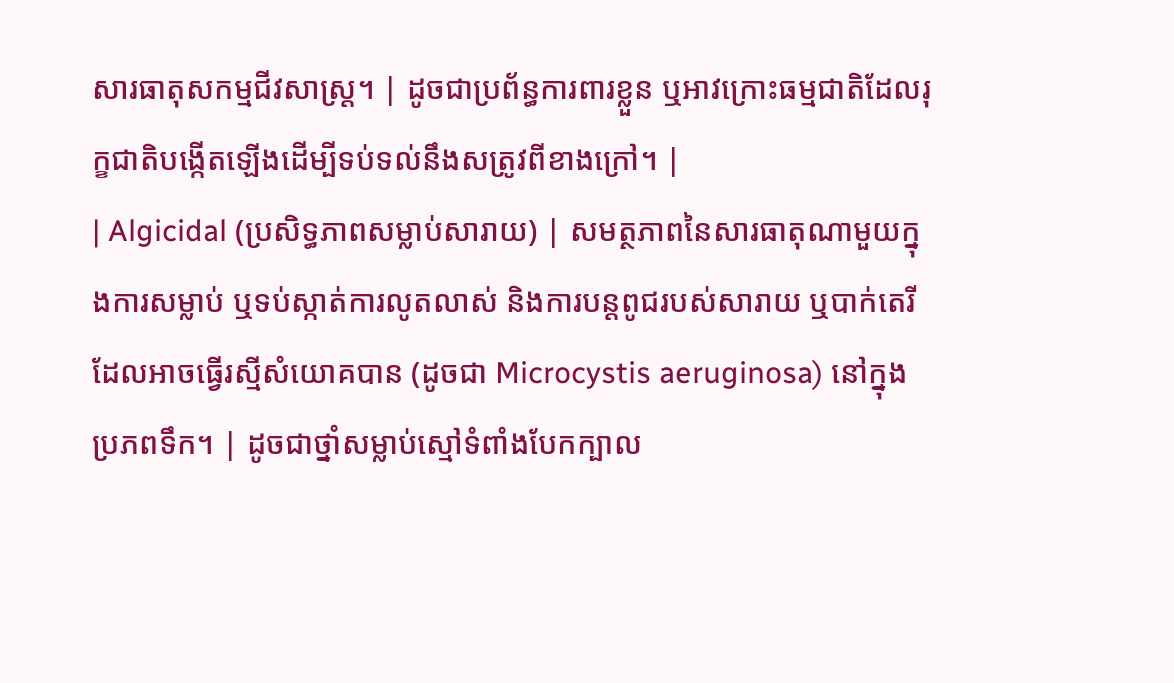សារធាតុសកម្មជីវសាស្ត្រ។ | ដូចជាប្រព័ន្ធការពារខ្លួន ឬអាវក្រោះធម្មជាតិដែលរុក្ខជាតិបង្កើតឡើងដើម្បីទប់ទល់នឹងសត្រូវពីខាងក្រៅ។ |
| Algicidal (ប្រសិទ្ធភាពសម្លាប់សារាយ) | សមត្ថភាពនៃសារធាតុណាមួយក្នុងការសម្លាប់ ឬទប់ស្កាត់ការលូតលាស់ និងការបន្តពូជរបស់សារាយ ឬបាក់តេរីដែលអាចធ្វើរស្មីសំយោគបាន (ដូចជា Microcystis aeruginosa) នៅក្នុងប្រភពទឹក។ | ដូចជាថ្នាំសម្លាប់ស្មៅទំពាំងបែកក្បាល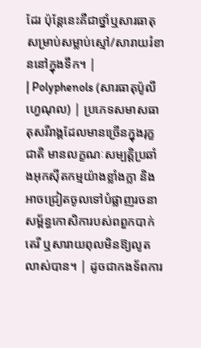ដែរ ប៉ុន្តែនេះគឺជាថ្នាំឬសារធាតុសម្រាប់សម្លាប់ស្មៅ/សារាយរំខាននៅក្នុងទឹក។ |
| Polyphenols (សារធាតុប៉ូលីហ្វេណុល) | ប្រភេទសមាសធាតុសរីរាង្គដែលមានច្រើនក្នុងរុក្ខជាតិ មានលក្ខណៈសម្បត្តិប្រឆាំងអុកស៊ីតកម្មយ៉ាងខ្លាំងក្លា និងអាចជ្រៀតចូលទៅបំផ្លាញរចនាសម្ព័ន្ធកោសិការបស់ពពួកបាក់តេរី ឬសារាយពុលមិនឱ្យលូតលាស់បាន។ | ដូចជាកងទ័ពការ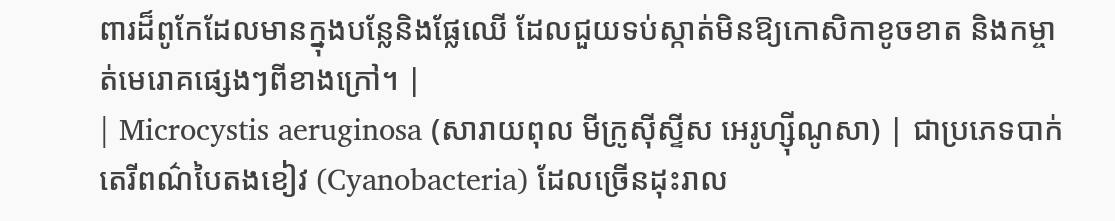ពារដ៏ពូកែដែលមានក្នុងបន្លែនិងផ្លែឈើ ដែលជួយទប់ស្កាត់មិនឱ្យកោសិកាខូចខាត និងកម្ចាត់មេរោគផ្សេងៗពីខាងក្រៅ។ |
| Microcystis aeruginosa (សារាយពុល មីក្រូស៊ីស្ទីស អេរូហ្ស៊ីណូសា) | ជាប្រភេទបាក់តេរីពណ៌បៃតងខៀវ (Cyanobacteria) ដែលច្រើនដុះរាល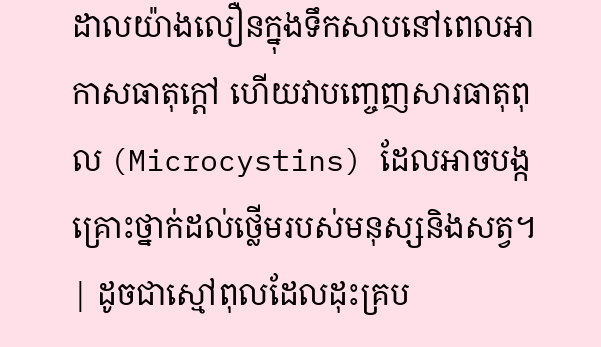ដាលយ៉ាងលឿនក្នុងទឹកសាបនៅពេលអាកាសធាតុក្តៅ ហើយវាបញ្ចេញសារធាតុពុល (Microcystins) ដែលអាចបង្កគ្រោះថ្នាក់ដល់ថ្លើមរបស់មនុស្សនិងសត្វ។ | ដូចជាស្មៅពុលដែលដុះគ្រប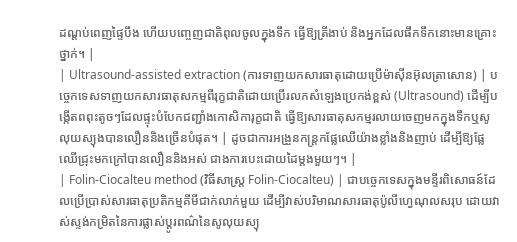ដណ្តប់ពេញផ្ទៃបឹង ហើយបញ្ចេញជាតិពុលចូលក្នុងទឹក ធ្វើឱ្យត្រីងាប់ និងអ្នកដែលផឹកទឹកនោះមានគ្រោះថ្នាក់។ |
| Ultrasound-assisted extraction (ការទាញយកសារធាតុដោយប្រើម៉ាស៊ីនអ៊ុលត្រាសោន) | បច្ចេកទេសទាញយកសារធាតុសកម្មពីរុក្ខជាតិដោយប្រើរលកសំឡេងប្រេកង់ខ្ពស់ (Ultrasound) ដើម្បីបង្កើតពពុះតូចៗដែលផ្ទុះបំបែកជញ្ជាំងកោសិការុក្ខជាតិ ធ្វើឱ្យសារធាតុសកម្មរលាយចេញមកក្នុងទឹកឬសូលុយស្យុងបានលឿននិងច្រើនបំផុត។ | ដូចជាការអង្រួនកន្ត្រកផ្លែឈើយ៉ាងខ្លាំងនិងញាប់ ដើម្បីឱ្យផ្លែឈើជ្រុះមកក្រៅបានលឿននិងអស់ ជាងការបេះដោយដៃម្តងមួយៗ។ |
| Folin-Ciocalteu method (វិធីសាស្ត្រ Folin-Ciocalteu) | ជាបច្ចេកទេសក្នុងមន្ទីរពិសោធន៍ដែលប្រើប្រាស់សារធាតុប្រតិកម្មគីមីជាក់លាក់មួយ ដើម្បីវាស់បរិមាណសារធាតុប៉ូលីហ្វេណុលសរុប ដោយវាស់ស្ទង់កម្រិតនៃការផ្លាស់ប្តូរពណ៌នៃសូលុយស្យុ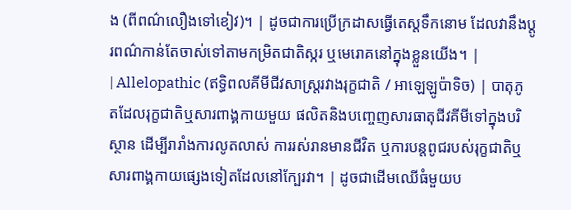ង (ពីពណ៌លឿងទៅខៀវ)។ | ដូចជាការប្រើក្រដាសធ្វើតេស្តទឹកនោម ដែលវានឹងប្តូរពណ៌កាន់តែចាស់ទៅតាមកម្រិតជាតិស្ករ ឬមេរោគនៅក្នុងខ្លួនយើង។ |
| Allelopathic (ឥទ្ធិពលគីមីជីវសាស្ត្ររវាងរុក្ខជាតិ / អាឡេឡូប៉ាទិច) | បាតុភូតដែលរុក្ខជាតិឬសារពាង្គកាយមួយ ផលិតនិងបញ្ចេញសារធាតុជីវគីមីទៅក្នុងបរិស្ថាន ដើម្បីរារាំងការលូតលាស់ ការរស់រានមានជីវិត ឬការបន្តពូជរបស់រុក្ខជាតិឬសារពាង្គកាយផ្សេងទៀតដែលនៅក្បែរវា។ | ដូចជាដើមឈើធំមួយប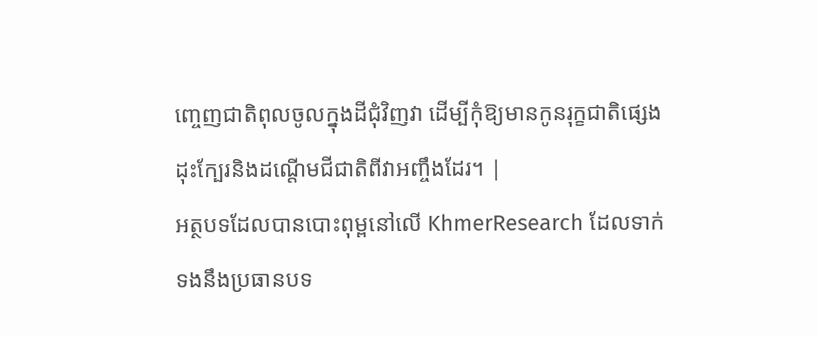ញ្ចេញជាតិពុលចូលក្នុងដីជុំវិញវា ដើម្បីកុំឱ្យមានកូនរុក្ខជាតិផ្សេងដុះក្បែរនិងដណ្តើមជីជាតិពីវាអញ្ចឹងដែរ។ |
អត្ថបទដែលបានបោះពុម្ពនៅលើ KhmerResearch ដែលទាក់ទងនឹងប្រធានបទ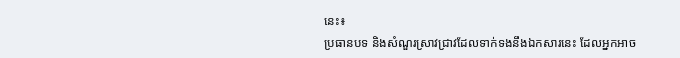នេះ៖
ប្រធានបទ និងសំណួរស្រាវជ្រាវដែលទាក់ទងនឹងឯកសារនេះ ដែលអ្នកអាច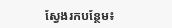ស្វែងរកបន្ថែម៖